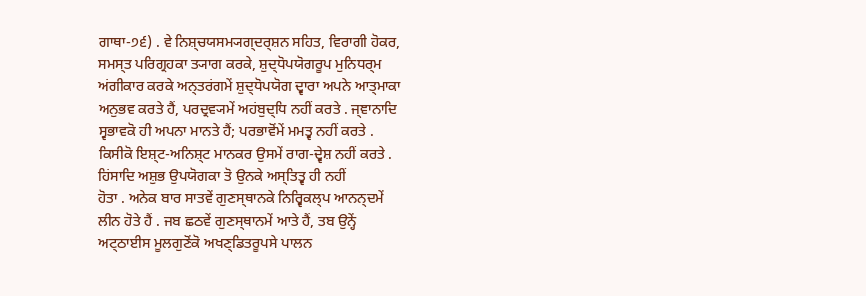ਗਾਥਾ-੭੬) . ਵੇ ਨਿਸ਼੍ਚਯਸਮ੍ਯਗ੍ਦਰ੍ਸ਼ਨ ਸਹਿਤ, ਵਿਰਾਗੀ ਹੋਕਰ,
ਸਮਸ੍ਤ ਪਰਿਗ੍ਰਹਕਾ ਤ੍ਯਾਗ ਕਰਕੇ, ਸ਼ੁਦ੍ਧੋਪਯੋਗਰੂਪ ਮੁਨਿਧਰ੍ਮ
ਅਂਗੀਕਾਰ ਕਰਕੇ ਅਨ੍ਤਰਂਗਮੇਂ ਸ਼ੁਦ੍ਧੋਪਯੋਗ ਦ੍ਵਾਰਾ ਅਪਨੇ ਆਤ੍ਮਾਕਾ
ਅਨੁਭਵ ਕਰਤੇ ਹੈਂ, ਪਰਦ੍ਰਵ੍ਯਮੇਂ ਅਹਂਬੁਦ੍ਧਿ ਨਹੀਂ ਕਰਤੇ . ਜ੍ਞਾਨਾਦਿ
ਸ੍ਵਭਾਵਕੋ ਹੀ ਅਪਨਾ ਮਾਨਤੇ ਹੈਂ; ਪਰਭਾਵੋਂਮੇਂ ਮਮਤ੍ਵ ਨਹੀਂ ਕਰਤੇ .
ਕਿਸੀਕੋ ਇਸ਼੍ਟ-ਅਨਿਸ਼੍ਟ ਮਾਨਕਰ ਉਸਮੇਂ ਰਾਗ-ਦ੍ਵੇਸ਼ ਨਹੀਂ ਕਰਤੇ .
ਹਿਂਸਾਦਿ ਅਸ਼ੁਭ ਉਪਯੋਗਕਾ ਤੋ ਉਨਕੇ ਅਸ੍ਤਿਤ੍ਵ ਹੀ ਨਹੀਂ
ਹੋਤਾ . ਅਨੇਕ ਬਾਰ ਸਾਤਵੇਂ ਗੁਣਸ੍ਥਾਨਕੇ ਨਿਰ੍ਵਿਕਲ੍ਪ ਆਨਨ੍ਦਮੇਂ
ਲੀਨ ਹੋਤੇ ਹੈਂ . ਜਬ ਛਠਵੇਂ ਗੁਣਸ੍ਥਾਨਮੇਂ ਆਤੇ ਹੈਂ, ਤਬ ਉਨ੍ਹੇਂ
ਅਟ੍ਠਾਈਸ ਮੂਲਗੁਣੋਂਕੋ ਅਖਣ੍ਡਿਤਰੂਪਸੇ ਪਾਲਨ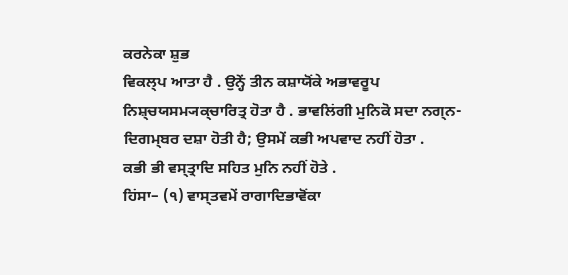ਕਰਨੇਕਾ ਸ਼ੁਭ
ਵਿਕਲ੍ਪ ਆਤਾ ਹੈ . ਉਨ੍ਹੇਂ ਤੀਨ ਕਸ਼ਾਯੋਂਕੇ ਅਭਾਵਰੂਪ
ਨਿਸ਼੍ਚਯਸਮ੍ਯਕ੍ਚਾਰਿਤ੍ਰ ਹੋਤਾ ਹੈ . ਭਾਵਲਿਂਗੀ ਮੁਨਿਕੋ ਸਦਾ ਨਗ੍ਨ-
ਦਿਗਮ੍ਬਰ ਦਸ਼ਾ ਹੋਤੀ ਹੈ; ਉਸਮੇਂ ਕਭੀ ਅਪਵਾਦ ਨਹੀਂ ਹੋਤਾ .
ਕਭੀ ਭੀ ਵਸ੍ਤ੍ਰਾਦਿ ਸਹਿਤ ਮੁਨਿ ਨਹੀਂ ਹੋਤੇ .
ਹਿਂਸਾ– (੧) ਵਾਸ੍ਤਵਮੇਂ ਰਾਗਾਦਿਭਾਵੋਂਕਾ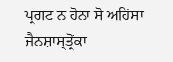ਪ੍ਰਗਟ ਨ ਹੋਨਾ ਸੋ ਅਹਿਂਸਾ
ਜੈਨਸ਼ਾਸ੍ਤ੍ਰੋਂਕਾ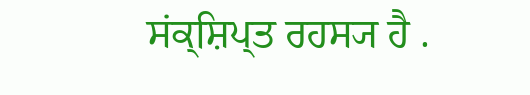ਸਂਕ੍ਸ਼ਿਪ੍ਤ ਰਹਸ੍ਯ ਹੈ .